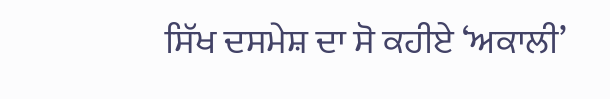ਸਿੱਖ ਦਸਮੇਸ਼ ਦਾ ਸੋ ਕਹੀਏ ‘ਅਕਾਲੀ’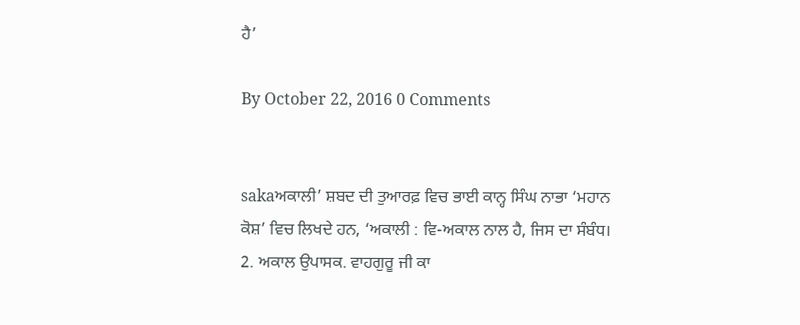ਹੈ’

By October 22, 2016 0 Comments


sakaਅਕਾਲੀ’ ਸ਼ਬਦ ਦੀ ਤੁਆਰਫ਼ ਵਿਚ ਭਾਈ ਕਾਨ੍ਹ ਸਿੰਘ ਨਾਭਾ ‘ਮਹਾਨ ਕੋਸ਼’ ਵਿਚ ਲਿਖਦੇ ਹਨ, ‘ਅਕਾਲੀ : ਵਿ-ਅਕਾਲ ਨਾਲ ਹੈ, ਜਿਸ ਦਾ ਸੰਬੰਧ। 2. ਅਕਾਲ ਉਪਾਸਕ. ਵਾਹਗੁਰੂ ਜੀ ਕਾ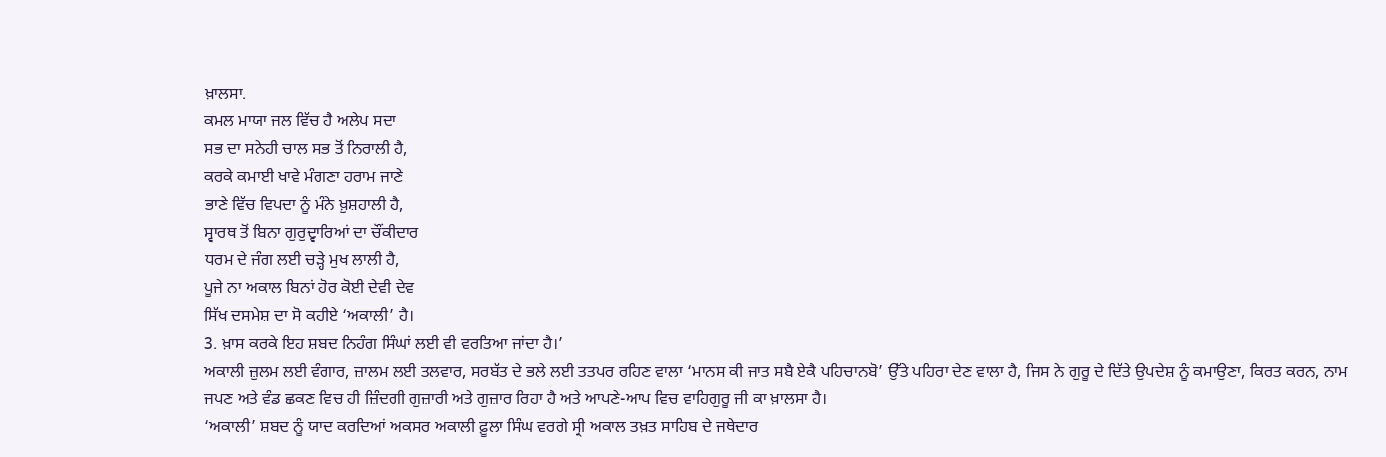ਖ਼ਾਲਸਾ.
ਕਮਲ ਮਾਯਾ ਜਲ ਵਿੱਚ ਹੈ ਅਲੇਪ ਸਦਾ
ਸਭ ਦਾ ਸਨੇਹੀ ਚਾਲ ਸਭ ਤੋਂ ਨਿਰਾਲੀ ਹੈ,
ਕਰਕੇ ਕਮਾਈ ਖਾਵੇ ਮੰਗਣਾ ਹਰਾਮ ਜਾਣੇ
ਭਾਣੇ ਵਿੱਚ ਵਿਪਦਾ ਨੂੰ ਮੰਨੇ ਖ਼ੁਸ਼ਹਾਲੀ ਹੈ,
ਸ੍ਵਾਰਥ ਤੋਂ ਬਿਨਾ ਗੁਰੁਦ੍ਵਾਰਿਆਂ ਦਾ ਚੌਂਕੀਦਾਰ
ਧਰਮ ਦੇ ਜੰਗ ਲਈ ਚੜ੍ਹੇ ਮੁਖ ਲਾਲੀ ਹੈ,
ਪੂਜੇ ਨਾ ਅਕਾਲ ਬਿਨਾਂ ਹੋਰ ਕੋਈ ਦੇਵੀ ਦੇਵ
ਸਿੱਖ ਦਸਮੇਸ਼ ਦਾ ਸੋ ਕਹੀਏ ‘ਅਕਾਲੀ’ ਹੈ।
3. ਖ਼ਾਸ ਕਰਕੇ ਇਹ ਸ਼ਬਦ ਨਿਹੰਗ ਸਿੰਘਾਂ ਲਈ ਵੀ ਵਰਤਿਆ ਜਾਂਦਾ ਹੈ।’
ਅਕਾਲੀ ਜ਼ੁਲਮ ਲਈ ਵੰਗਾਰ, ਜ਼ਾਲਮ ਲਈ ਤਲਵਾਰ, ਸਰਬੱਤ ਦੇ ਭਲੇ ਲਈ ਤਤਪਰ ਰਹਿਣ ਵਾਲਾ ‘ਮਾਨਸ ਕੀ ਜਾਤ ਸਬੈ ਏਕੈ ਪਹਿਚਾਨਬੋ’ ਉੱਤੇ ਪਹਿਰਾ ਦੇਣ ਵਾਲਾ ਹੈ, ਜਿਸ ਨੇ ਗੁਰੂ ਦੇ ਦਿੱਤੇ ਉਪਦੇਸ਼ ਨੂੰ ਕਮਾਉਣਾ, ਕਿਰਤ ਕਰਨ, ਨਾਮ ਜਪਣ ਅਤੇ ਵੰਡ ਛਕਣ ਵਿਚ ਹੀ ਜ਼ਿੰਦਗੀ ਗੁਜ਼ਾਰੀ ਅਤੇ ਗੁਜ਼ਾਰ ਰਿਹਾ ਹੈ ਅਤੇ ਆਪਣੇ-ਆਪ ਵਿਚ ਵਾਹਿਗੁਰੂ ਜੀ ਕਾ ਖ਼ਾਲਸਾ ਹੈ।
‘ਅਕਾਲੀ’ ਸ਼ਬਦ ਨੂੰ ਯਾਦ ਕਰਦਿਆਂ ਅਕਸਰ ਅਕਾਲੀ ਫ਼ੂਲਾ ਸਿੰਘ ਵਰਗੇ ਸ੍ਰੀ ਅਕਾਲ ਤਖ਼ਤ ਸਾਹਿਬ ਦੇ ਜਥੇਦਾਰ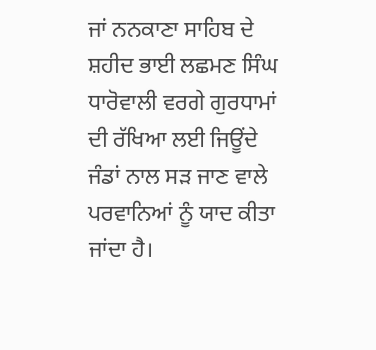ਜਾਂ ਨਨਕਾਣਾ ਸਾਹਿਬ ਦੇ ਸ਼ਹੀਦ ਭਾਈ ਲਛਮਣ ਸਿੰਘ ਧਾਰੋਵਾਲੀ ਵਰਗੇ ਗੁਰਧਾਮਾਂ ਦੀ ਰੱਖਿਆ ਲਈ ਜਿਊਂਦੇ ਜੰਡਾਂ ਨਾਲ ਸੜ ਜਾਣ ਵਾਲੇ ਪਰਵਾਨਿਆਂ ਨੂੰ ਯਾਦ ਕੀਤਾ ਜਾਂਦਾ ਹੈ।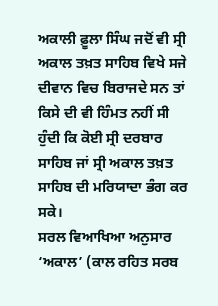ਅਕਾਲੀ ਫ਼ੂਲਾ ਸਿੰਘ ਜਦੋਂ ਵੀ ਸ੍ਰੀ ਅਕਾਲ ਤਖ਼ਤ ਸਾਹਿਬ ਵਿਖੇ ਸਜੇ ਦੀਵਾਨ ਵਿਚ ਬਿਰਾਜਦੇ ਸਨ ਤਾਂ ਕਿਸੇ ਦੀ ਵੀ ਹਿੰਮਤ ਨਹੀਂ ਸੀ ਹੁੰਦੀ ਕਿ ਕੋਈ ਸ੍ਰੀ ਦਰਬਾਰ ਸਾਹਿਬ ਜਾਂ ਸ੍ਰੀ ਅਕਾਲ ਤਖ਼ਤ ਸਾਹਿਬ ਦੀ ਮਰਿਯਾਦਾ ਭੰਗ ਕਰ ਸਕੇ।
ਸਰਲ ਵਿਆਖਿਆ ਅਨੁਸਾਰ ‘ਅਕਾਲ’ (ਕਾਲ ਰਹਿਤ ਸਰਬ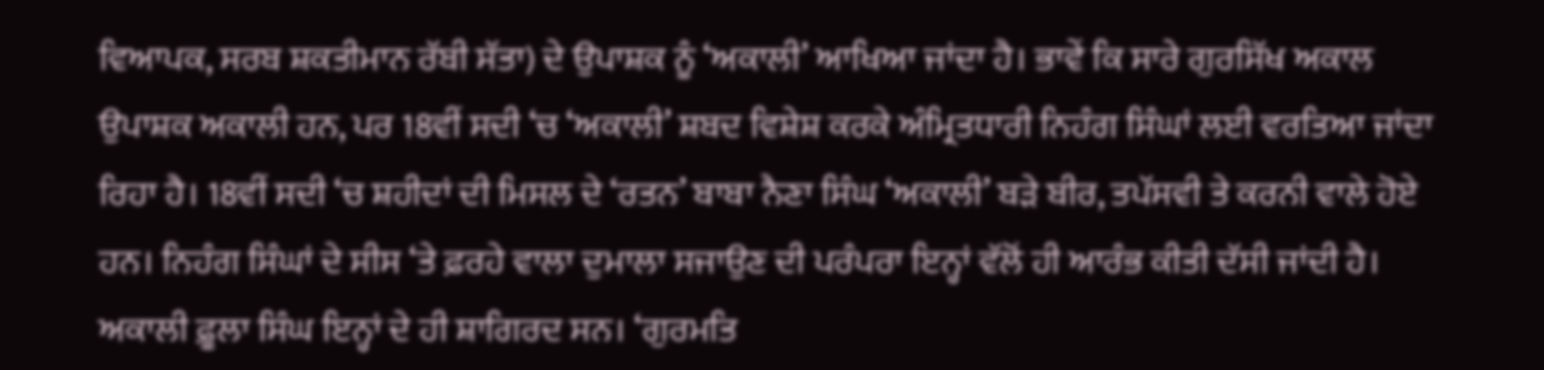ਵਿਆਪਕ, ਸਰਬ ਸ਼ਕਤੀਮਾਨ ਰੱਬੀ ਸੱਤਾ) ਦੇ ਉਪਾਸ਼ਕ ਨੂੰ ‘ਅਕਾਲੀ’ ਆਖਿਆ ਜਾਂਦਾ ਹੈ। ਭਾਵੇਂ ਕਿ ਸਾਰੇ ਗੁਰਸਿੱਖ ਅਕਾਲ ਉਪਾਸ਼ਕ ਅਕਾਲੀ ਹਨ, ਪਰ 18ਵੀਂ ਸਦੀ ‘ਚ ‘ਅਕਾਲੀ’ ਸ਼ਬਦ ਵਿਸ਼ੇਸ਼ ਕਰਕੇ ਅੰਮ੍ਰਿਤਧਾਰੀ ਨਿਹੰਗ ਸਿੰਘਾਂ ਲਈ ਵਰਤਿਆ ਜਾਂਦਾ ਰਿਹਾ ਹੈ। 18ਵੀਂ ਸਦੀ ‘ਚ ਸ਼ਹੀਦਾਂ ਦੀ ਮਿਸਲ ਦੇ ‘ਰਤਨ’ ਬਾਬਾ ਨੈਣਾ ਸਿੰਘ ‘ਅਕਾਲੀ’ ਬੜੇ ਬੀਰ, ਤਪੱਸਵੀ ਤੇ ਕਰਨੀ ਵਾਲੇ ਹੋਏ ਹਨ। ਨਿਹੰਗ ਸਿੰਘਾਂ ਦੇ ਸੀਸ ‘ਤੇ ਫ਼ਰਹੇ ਵਾਲਾ ਦੁਮਾਲਾ ਸਜਾਉਣ ਦੀ ਪਰੰਪਰਾ ਇਨ੍ਹਾਂ ਵੱਲੋਂ ਹੀ ਆਰੰਭ ਕੀਤੀ ਦੱਸੀ ਜਾਂਦੀ ਹੈ। ਅਕਾਲੀ ਫ਼ੂਲਾ ਸਿੰਘ ਇਨ੍ਹਾਂ ਦੇ ਹੀ ਸ਼ਾਗਿਰਦ ਸਨ। ‘ਗੁਰਮਤਿ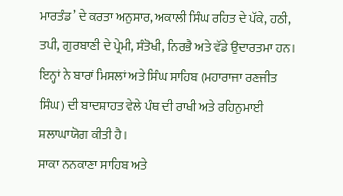ਮਾਰਤੰਡ’ ਦੇ ਕਰਤਾ ਅਨੁਸਾਰ, ਅਕਾਲੀ ਸਿੰਘ ਰਹਿਤ ਦੇ ਪੱਕੇ, ਹਠੀ, ਤਪੀ, ਗੁਰਬਾਣੀ ਦੇ ਪ੍ਰੇਮੀ, ਸੰਤੋਖੀ, ਨਿਰਭੈ ਅਤੇ ਵੱਡੇ ਉਦਾਰਤਮਾ ਹਨ। ਇਨ੍ਹਾਂ ਨੇ ਬਾਰਾਂ ਮਿਸਲਾਂ ਅਤੇ ਸਿੰਘ ਸਾਹਿਬ (ਮਹਾਰਾਜਾ ਰਣਜੀਤ ਸਿੰਘ) ਦੀ ਬਾਦਸ਼ਾਹਤ ਵੇਲੇ ਪੰਥ ਦੀ ਰਾਖੀ ਅਤੇ ਰਹਿਨੁਮਾਈ ਸ਼ਲਾਘਾਯੋਗ ਕੀਤੀ ਹੈ।
ਸਾਕਾ ਨਨਕਾਣਾ ਸਾਹਿਬ ਅਤੇ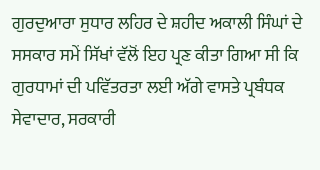ਗੁਰਦੁਆਰਾ ਸੁਧਾਰ ਲਹਿਰ ਦੇ ਸ਼ਹੀਦ ਅਕਾਲੀ ਸਿੰਘਾਂ ਦੇ ਸਸਕਾਰ ਸਮੇਂ ਸਿੱਖਾਂ ਵੱਲੋਂ ਇਹ ਪ੍ਰਣ ਕੀਤਾ ਗਿਆ ਸੀ ਕਿ ਗੁਰਧਾਮਾਂ ਦੀ ਪਵਿੱਤਰਤਾ ਲਈ ਅੱਗੇ ਵਾਸਤੇ ਪ੍ਰਬੰਧਕ ਸੇਵਾਦਾਰ, ਸਰਕਾਰੀ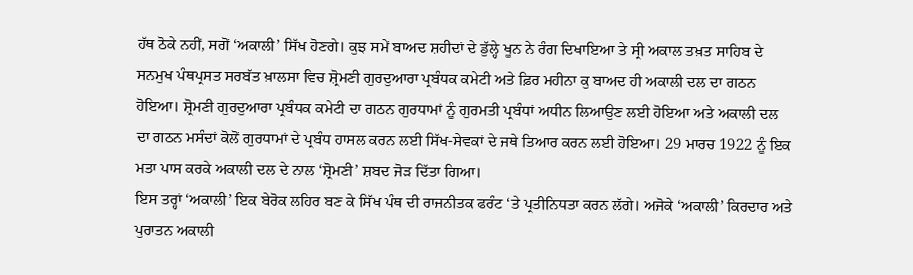ਹੱਥ ਠੋਕੇ ਨਹੀਂ, ਸਗੋਂ ‘ਅਕਾਲੀ’ ਸਿੱਖ ਹੋਣਗੇ। ਕੁਝ ਸਮੇਂ ਬਾਅਦ ਸ਼ਹੀਦਾਂ ਦੇ ਡੁੱਲ੍ਹੇ ਖੂਨ ਨੇ ਰੰਗ ਦਿਖਾਇਆ ਤੇ ਸ੍ਰੀ ਅਕਾਲ ਤਖ਼ਤ ਸਾਹਿਬ ਦੇ ਸਨਮੁਖ ਪੰਥਪ੍ਰਸਤ ਸਰਬੱਤ ਖ਼ਾਲਸਾ ਵਿਚ ਸ਼੍ਰੋਮਣੀ ਗੁਰਦੁਆਰਾ ਪ੍ਰਬੰਧਕ ਕਮੇਟੀ ਅਤੇ ਫ਼ਿਰ ਮਹੀਨਾ ਕੁ ਬਾਅਦ ਹੀ ਅਕਾਲੀ ਦਲ ਦਾ ਗਠਨ ਹੋਇਆ। ਸ਼੍ਰੋਮਣੀ ਗੁਰਦੁਆਰਾ ਪ੍ਰਬੰਧਕ ਕਮੇਟੀ ਦਾ ਗਠਨ ਗੁਰਧਾਮਾਂ ਨੂੰ ਗੁਰਮਤੀ ਪ੍ਰਬੰਧਾਂ ਅਧੀਨ ਲਿਆਉਣ ਲਈ ਹੋਇਆ ਅਤੇ ਅਕਾਲੀ ਦਲ ਦਾ ਗਠਨ ਮਸੰਦਾਂ ਕੋਲੋਂ ਗੁਰਧਾਮਾਂ ਦੇ ਪ੍ਰਬੰਧ ਹਾਸਲ ਕਰਨ ਲਈ ਸਿੱਖ-ਸੇਵਕਾਂ ਦੇ ਜਥੇ ਤਿਆਰ ਕਰਨ ਲਈ ਹੋਇਆ। 29 ਮਾਰਚ 1922 ਨੂੰ ਇਕ ਮਤਾ ਪਾਸ ਕਰਕੇ ਅਕਾਲੀ ਦਲ ਦੇ ਨਾਲ ‘ਸ਼੍ਰੋਮਣੀ’ ਸ਼ਬਦ ਜੋੜ ਦਿੱਤਾ ਗਿਆ।
ਇਸ ਤਰ੍ਹਾਂ ‘ਅਕਾਲੀ’ ਇਕ ਬੇਰੋਕ ਲਹਿਰ ਬਣ ਕੇ ਸਿੱਖ ਪੰਥ ਦੀ ਰਾਜਨੀਤਕ ਫਰੰਟ ‘ਤੇ ਪ੍ਰਤੀਨਿਧਤਾ ਕਰਨ ਲੱਗੇ। ਅਜੋਕੇ ‘ਅਕਾਲੀ’ ਕਿਰਦਾਰ ਅਤੇ ਪੁਰਾਤਨ ਅਕਾਲੀ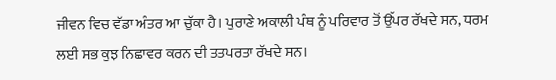ਜੀਵਨ ਵਿਚ ਵੱਡਾ ਅੰਤਰ ਆ ਚੁੱਕਾ ਹੈ। ਪੁਰਾਣੇ ਅਕਾਲੀ ਪੰਥ ਨੂੰ ਪਰਿਵਾਰ ਤੋਂ ਉੱਪਰ ਰੱਖਦੇ ਸਨ, ਧਰਮ ਲਈ ਸਭ ਕੁਝ ਨਿਛਾਵਰ ਕਰਨ ਦੀ ਤਤਪਰਤਾ ਰੱਖਦੇ ਸਨ।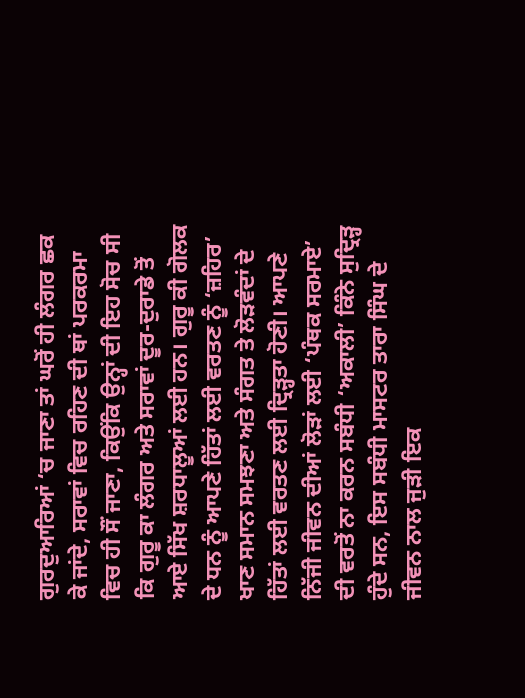ਗੁਰਦੁਆਰਿਆਂ ‘ਚ ਜਾਣਾ ਤਾਂ ਘਰੋਂ ਹੀ ਲੰਗਰ ਛਕ ਕੇ ਜਾਂਦੇ, ਸਰਾਵਾਂ ਵਿਚ ਰਹਿਣ ਦੀ ਥਾਂ ਪਰਕਰਮਾ ਵਿਚ ਹੀ ਸੌਂ ਜਾਣਾ, ਕਿਉਂਕਿ ਉਨ੍ਹਾਂ ਦੀ ਇਹ ਸੋਚ ਸੀ ਕਿ ਗੁਰੂ ਕਾ ਲੰਗਰ ਅਤੇ ਸਰਾਵਾਂ ਦੂਰ-ਦੁਰਾਡੇ ਤੋਂ ਆਏ ਸਿੱਖ ਸ਼ਰਧਾਲੂਆਂ ਲਈ ਹਨ। ਗੁਰੂ ਕੀ ਗੋਲਕ ਦੇ ਧਨ ਨੂੰ ਆਪਣੇ ਹਿੱਤਾਂ ਲਈ ਵਰਤਣ ਨੂੰ ‘ਜ਼ਹਿਰ’ ਖਾਣ ਸਮਾਨ ਸਮਝਣਾ ਅਤੇ ਸੰਗਤ ਤੇ ਲੋੜਵੰਦਾਂ ਦੇ ਹਿੱਤਾਂ ਲਈ ਵਰਤਣ ਲਈ ਦ੍ਰਿੜ੍ਹਤਾ ਹੋਣੀ। ਆਪਣੇ ਨਿੱਜੀ ਜੀਵਨ ਦੀਆਂ ਲੋੜਾਂ ਲਈ ‘ਪੰਥਕ ਸਰਮਾਏ’ ਦੀ ਵਰਤੋਂ ਨਾ ਕਰਨ ਸਬੰਧੀ ‘ਅਕਾਲੀ’ ਕਿੰਨੇ ਸੁਦ੍ਰਿੜ੍ਹ ਹੁੰਦੇ ਸਨ, ਇਸ ਸਬੰਧੀ ਮਾਸਟਰ ਤਾਰਾ ਸਿੰਘ ਦੇ ਜੀਵਨ ਨਾਲ ਜੁੜੀ ਇਕ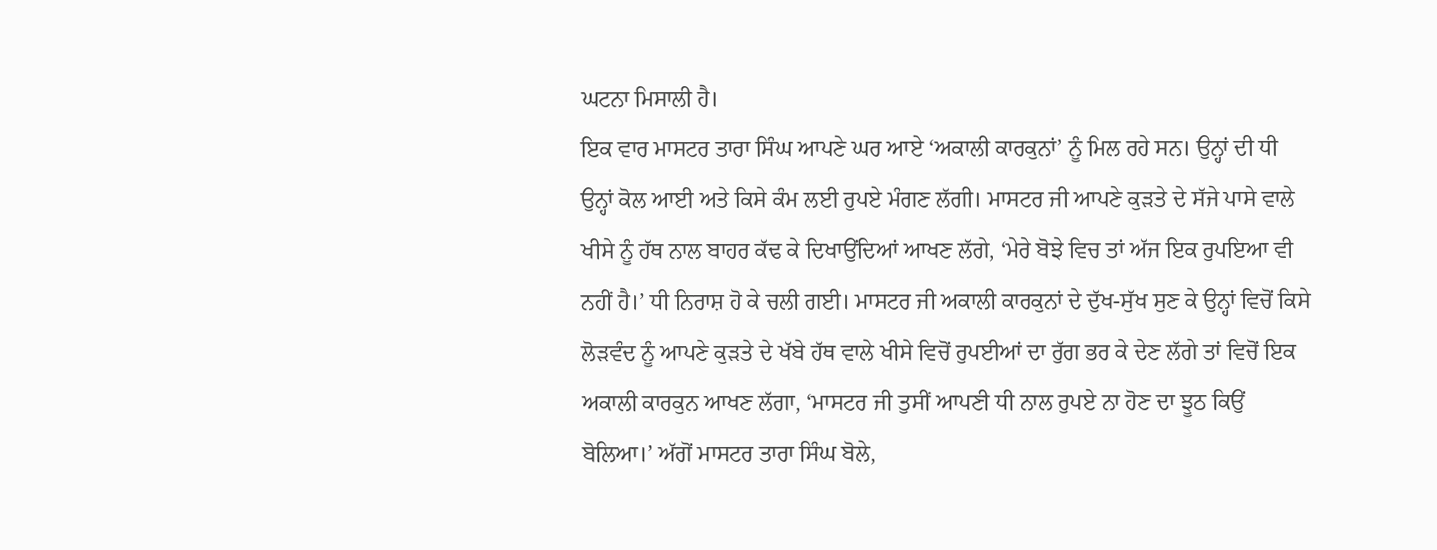ਘਟਨਾ ਮਿਸਾਲੀ ਹੈ।
ਇਕ ਵਾਰ ਮਾਸਟਰ ਤਾਰਾ ਸਿੰਘ ਆਪਣੇ ਘਰ ਆਏ ‘ਅਕਾਲੀ ਕਾਰਕੁਨਾਂ’ ਨੂੰ ਮਿਲ ਰਹੇ ਸਨ। ਉਨ੍ਹਾਂ ਦੀ ਧੀ ਉਨ੍ਹਾਂ ਕੋਲ ਆਈ ਅਤੇ ਕਿਸੇ ਕੰਮ ਲਈ ਰੁਪਏ ਮੰਗਣ ਲੱਗੀ। ਮਾਸਟਰ ਜੀ ਆਪਣੇ ਕੁੜਤੇ ਦੇ ਸੱਜੇ ਪਾਸੇ ਵਾਲੇ ਖੀਸੇ ਨੂੰ ਹੱਥ ਨਾਲ ਬਾਹਰ ਕੱਢ ਕੇ ਦਿਖਾਉਂਦਿਆਂ ਆਖਣ ਲੱਗੇ, ‘ਮੇਰੇ ਬੋਝੇ ਵਿਚ ਤਾਂ ਅੱਜ ਇਕ ਰੁਪਇਆ ਵੀ ਨਹੀਂ ਹੈ।’ ਧੀ ਨਿਰਾਸ਼ ਹੋ ਕੇ ਚਲੀ ਗਈ। ਮਾਸਟਰ ਜੀ ਅਕਾਲੀ ਕਾਰਕੁਨਾਂ ਦੇ ਦੁੱਖ-ਸੁੱਖ ਸੁਣ ਕੇ ਉਨ੍ਹਾਂ ਵਿਚੋਂ ਕਿਸੇ ਲੋੜਵੰਦ ਨੂੰ ਆਪਣੇ ਕੁੜਤੇ ਦੇ ਖੱਬੇ ਹੱਥ ਵਾਲੇ ਖੀਸੇ ਵਿਚੋਂ ਰੁਪਈਆਂ ਦਾ ਰੁੱਗ ਭਰ ਕੇ ਦੇਣ ਲੱਗੇ ਤਾਂ ਵਿਚੋਂ ਇਕ ਅਕਾਲੀ ਕਾਰਕੁਨ ਆਖਣ ਲੱਗਾ, ‘ਮਾਸਟਰ ਜੀ ਤੁਸੀਂ ਆਪਣੀ ਧੀ ਨਾਲ ਰੁਪਏ ਨਾ ਹੋਣ ਦਾ ਝੂਠ ਕਿਉਂ ਬੋਲਿਆ।’ ਅੱਗੋਂ ਮਾਸਟਰ ਤਾਰਾ ਸਿੰਘ ਬੋਲੇ,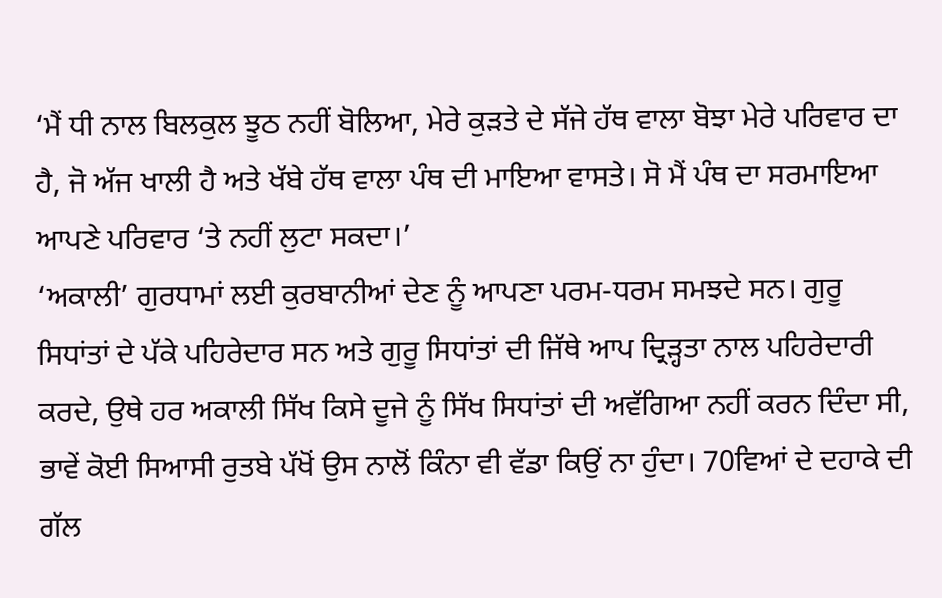‘ਮੈਂ ਧੀ ਨਾਲ ਬਿਲਕੁਲ ਝੂਠ ਨਹੀਂ ਬੋਲਿਆ, ਮੇਰੇ ਕੁੜਤੇ ਦੇ ਸੱਜੇ ਹੱਥ ਵਾਲਾ ਬੋਝਾ ਮੇਰੇ ਪਰਿਵਾਰ ਦਾ ਹੈ, ਜੋ ਅੱਜ ਖਾਲੀ ਹੈ ਅਤੇ ਖੱਬੇ ਹੱਥ ਵਾਲਾ ਪੰਥ ਦੀ ਮਾਇਆ ਵਾਸਤੇ। ਸੋ ਮੈਂ ਪੰਥ ਦਾ ਸਰਮਾਇਆ ਆਪਣੇ ਪਰਿਵਾਰ ‘ਤੇ ਨਹੀਂ ਲੁਟਾ ਸਕਦਾ।’
‘ਅਕਾਲੀ’ ਗੁਰਧਾਮਾਂ ਲਈ ਕੁਰਬਾਨੀਆਂ ਦੇਣ ਨੂੰ ਆਪਣਾ ਪਰਮ-ਧਰਮ ਸਮਝਦੇ ਸਨ। ਗੁਰੂ ਸਿਧਾਂਤਾਂ ਦੇ ਪੱਕੇ ਪਹਿਰੇਦਾਰ ਸਨ ਅਤੇ ਗੁਰੂ ਸਿਧਾਂਤਾਂ ਦੀ ਜਿੱਥੇ ਆਪ ਦ੍ਰਿੜ੍ਹਤਾ ਨਾਲ ਪਹਿਰੇਦਾਰੀ ਕਰਦੇ, ਉਥੇ ਹਰ ਅਕਾਲੀ ਸਿੱਖ ਕਿਸੇ ਦੂਜੇ ਨੂੰ ਸਿੱਖ ਸਿਧਾਂਤਾਂ ਦੀ ਅਵੱਗਿਆ ਨਹੀਂ ਕਰਨ ਦਿੰਦਾ ਸੀ, ਭਾਵੇਂ ਕੋਈ ਸਿਆਸੀ ਰੁਤਬੇ ਪੱਖੋਂ ਉਸ ਨਾਲੋਂ ਕਿੰਨਾ ਵੀ ਵੱਡਾ ਕਿਉਂ ਨਾ ਹੁੰਦਾ। 70ਵਿਆਂ ਦੇ ਦਹਾਕੇ ਦੀ ਗੱਲ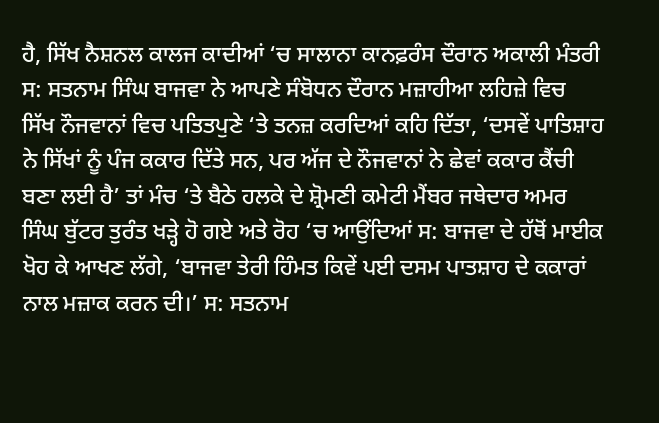ਹੈ, ਸਿੱਖ ਨੈਸ਼ਨਲ ਕਾਲਜ ਕਾਦੀਆਂ ‘ਚ ਸਾਲਾਨਾ ਕਾਨਫ਼ਰੰਸ ਦੌਰਾਨ ਅਕਾਲੀ ਮੰਤਰੀ ਸ: ਸਤਨਾਮ ਸਿੰਘ ਬਾਜਵਾ ਨੇ ਆਪਣੇ ਸੰਬੋਧਨ ਦੌਰਾਨ ਮਜ਼ਾਹੀਆ ਲਹਿਜ਼ੇ ਵਿਚ ਸਿੱਖ ਨੌਜਵਾਨਾਂ ਵਿਚ ਪਤਿਤਪੁਣੇ ‘ਤੇ ਤਨਜ਼ ਕਰਦਿਆਂ ਕਹਿ ਦਿੱਤਾ, ‘ਦਸਵੇਂ ਪਾਤਿਸ਼ਾਹ ਨੇ ਸਿੱਖਾਂ ਨੂੰ ਪੰਜ ਕਕਾਰ ਦਿੱਤੇ ਸਨ, ਪਰ ਅੱਜ ਦੇ ਨੌਜਵਾਨਾਂ ਨੇ ਛੇਵਾਂ ਕਕਾਰ ਕੈਂਚੀ ਬਣਾ ਲਈ ਹੈ’ ਤਾਂ ਮੰਚ ‘ਤੇ ਬੈਠੇ ਹਲਕੇ ਦੇ ਸ਼੍ਰੋਮਣੀ ਕਮੇਟੀ ਮੈਂਬਰ ਜਥੇਦਾਰ ਅਮਰ ਸਿੰਘ ਬੁੱਟਰ ਤੁਰੰਤ ਖੜ੍ਹੇ ਹੋ ਗਏ ਅਤੇ ਰੋਹ ‘ਚ ਆਉਂਦਿਆਂ ਸ: ਬਾਜਵਾ ਦੇ ਹੱਥੋਂ ਮਾਈਕ ਖੋਹ ਕੇ ਆਖਣ ਲੱਗੇ, ‘ਬਾਜਵਾ ਤੇਰੀ ਹਿੰਮਤ ਕਿਵੇਂ ਪਈ ਦਸਮ ਪਾਤਸ਼ਾਹ ਦੇ ਕਕਾਰਾਂ ਨਾਲ ਮਜ਼ਾਕ ਕਰਨ ਦੀ।’ ਸ: ਸਤਨਾਮ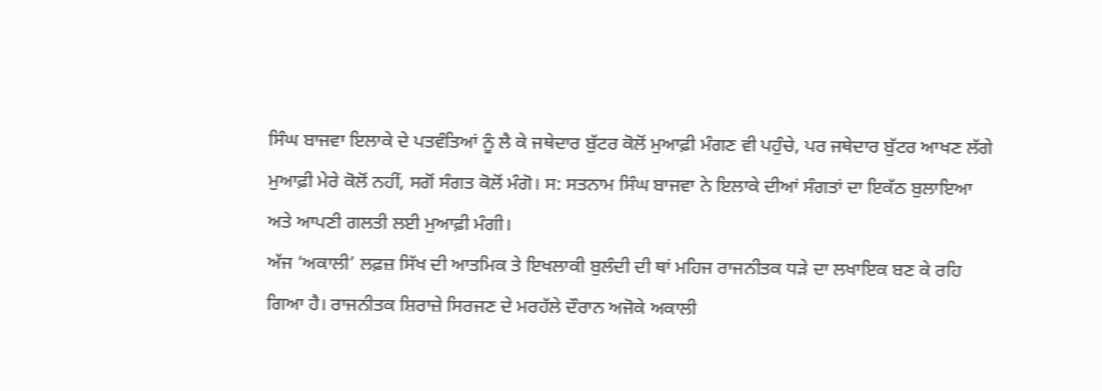ਸਿੰਘ ਬਾਜਵਾ ਇਲਾਕੇ ਦੇ ਪਤਵੰਤਿਆਂ ਨੂੰ ਲੈ ਕੇ ਜਥੇਦਾਰ ਬੁੱਟਰ ਕੋਲੋਂ ਮੁਆਫ਼ੀ ਮੰਗਣ ਵੀ ਪਹੁੰਚੇ, ਪਰ ਜਥੇਦਾਰ ਬੁੱਟਰ ਆਖਣ ਲੱਗੇ ਮੁਆਫ਼ੀ ਮੇਰੇ ਕੋਲੋਂ ਨਹੀਂ, ਸਗੋਂ ਸੰਗਤ ਕੋਲੋਂ ਮੰਗੋ। ਸ: ਸਤਨਾਮ ਸਿੰਘ ਬਾਜਵਾ ਨੇ ਇਲਾਕੇ ਦੀਆਂ ਸੰਗਤਾਂ ਦਾ ਇਕੱਠ ਬੁਲਾਇਆ ਅਤੇ ਆਪਣੀ ਗਲਤੀ ਲਈ ਮੁਆਫ਼ੀ ਮੰਗੀ।
ਅੱਜ ‘ਅਕਾਲੀ’ ਲਫ਼ਜ਼ ਸਿੱਖ ਦੀ ਆਤਮਿਕ ਤੇ ਇਖਲਾਕੀ ਬੁਲੰਦੀ ਦੀ ਥਾਂ ਮਹਿਜ ਰਾਜਨੀਤਕ ਧੜੇ ਦਾ ਲਖਾਇਕ ਬਣ ਕੇ ਰਹਿ ਗਿਆ ਹੈ। ਰਾਜਨੀਤਕ ਸ਼ਿਰਾਜ਼ੇ ਸਿਰਜਣ ਦੇ ਮਰਹੱਲੇ ਦੌਰਾਨ ਅਜੋਕੇ ਅਕਾਲੀ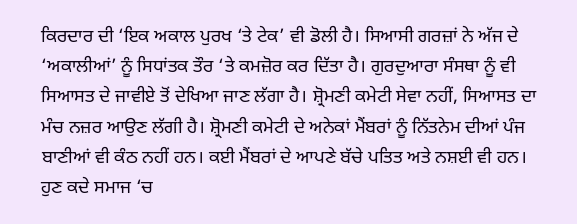ਕਿਰਦਾਰ ਦੀ ‘ਇਕ ਅਕਾਲ ਪੁਰਖ ‘ਤੇ ਟੇਕ’ ਵੀ ਡੋਲੀ ਹੈ। ਸਿਆਸੀ ਗਰਜ਼ਾਂ ਨੇ ਅੱਜ ਦੇ ‘ਅਕਾਲੀਆਂ’ ਨੂੰ ਸਿਧਾਂਤਕ ਤੌਰ ‘ਤੇ ਕਮਜ਼ੋਰ ਕਰ ਦਿੱਤਾ ਹੈ। ਗੁਰਦੁਆਰਾ ਸੰਸਥਾ ਨੂੰ ਵੀ ਸਿਆਸਤ ਦੇ ਜਾਵੀਏ ਤੋਂ ਦੇਖਿਆ ਜਾਣ ਲੱਗਾ ਹੈ। ਸ਼੍ਰੋਮਣੀ ਕਮੇਟੀ ਸੇਵਾ ਨਹੀਂ, ਸਿਆਸਤ ਦਾ ਮੰਚ ਨਜ਼ਰ ਆਉਣ ਲੱਗੀ ਹੈ। ਸ਼੍ਰੋਮਣੀ ਕਮੇਟੀ ਦੇ ਅਨੇਕਾਂ ਮੈਂਬਰਾਂ ਨੂੰ ਨਿੱਤਨੇਮ ਦੀਆਂ ਪੰਜ ਬਾਣੀਆਂ ਵੀ ਕੰਠ ਨਹੀਂ ਹਨ। ਕਈ ਮੈਂਬਰਾਂ ਦੇ ਆਪਣੇ ਬੱਚੇ ਪਤਿਤ ਅਤੇ ਨਸ਼ਈ ਵੀ ਹਨ। ਹੁਣ ਕਦੇ ਸਮਾਜ ‘ਚ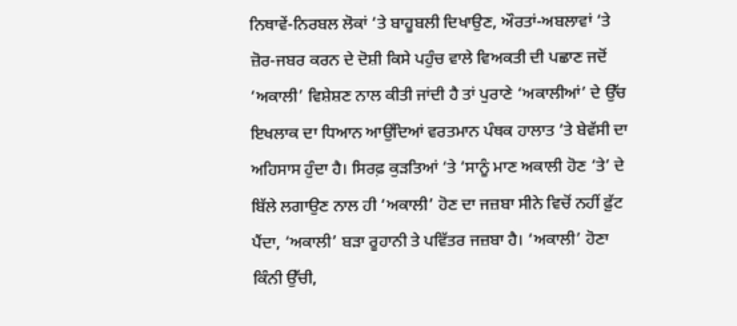ਨਿਥਾਵੇਂ-ਨਿਰਬਲ ਲੋਕਾਂ ‘ਤੇ ਬਾਹੂਬਲੀ ਦਿਖਾਉਣ, ਔਰਤਾਂ-ਅਬਲਾਵਾਂ ‘ਤੇ ਜ਼ੋਰ-ਜਬਰ ਕਰਨ ਦੇ ਦੋਸ਼ੀ ਕਿਸੇ ਪਹੁੰਚ ਵਾਲੇ ਵਿਅਕਤੀ ਦੀ ਪਛਾਣ ਜਦੋਂ ‘ਅਕਾਲੀ’ ਵਿਸ਼ੇਸ਼ਣ ਨਾਲ ਕੀਤੀ ਜਾਂਦੀ ਹੈ ਤਾਂ ਪੁਰਾਣੇ ‘ਅਕਾਲੀਆਂ’ ਦੇ ਉੱਚ ਇਖਲਾਕ ਦਾ ਧਿਆਨ ਆਉਂਦਿਆਂ ਵਰਤਮਾਨ ਪੰਥਕ ਹਾਲਾਤ ‘ਤੇ ਬੇਵੱਸੀ ਦਾ ਅਹਿਸਾਸ ਹੁੰਦਾ ਹੈ। ਸਿਰਫ਼ ਕੁੜਤਿਆਂ ‘ਤੇ ‘ਸਾਨੂੰ ਮਾਣ ਅਕਾਲੀ ਹੋਣ ‘ਤੇ’ ਦੇ ਬਿੱਲੇ ਲਗਾਉਣ ਨਾਲ ਹੀ ‘ਅਕਾਲੀ’ ਹੋਣ ਦਾ ਜਜ਼ਬਾ ਸੀਨੇ ਵਿਚੋਂ ਨਹੀਂ ਫ਼ੁੱਟ ਪੈਂਦਾ, ‘ਅਕਾਲੀ’ ਬੜਾ ਰੂਹਾਨੀ ਤੇ ਪਵਿੱਤਰ ਜਜ਼ਬਾ ਹੈ। ‘ਅਕਾਲੀ’ ਹੋਣਾ ਕਿੰਨੀ ਉੱਚੀ,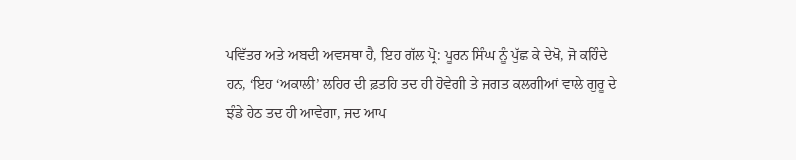ਪਵਿੱਤਰ ਅਤੇ ਅਬਦੀ ਅਵਸਥਾ ਹੈ, ਇਹ ਗੱਲ ਪ੍ਰੋ: ਪੂਰਨ ਸਿੰਘ ਨੂੰ ਪੁੱਛ ਕੇ ਦੇਖੋ, ਜੋ ਕਹਿੰਦੇ ਹਨ, ‘ਇਹ ‘ਅਕਾਲੀ’ ਲਹਿਰ ਦੀ ਫ਼ਤਹਿ ਤਦ ਹੀ ਹੋਵੇਗੀ ਤੇ ਜਗਤ ਕਲਗੀਆਂ ਵਾਲੇ ਗੁਰੂ ਦੇ ਝੰਡੇ ਹੇਠ ਤਦ ਹੀ ਆਵੇਗਾ, ਜਦ ਆਪ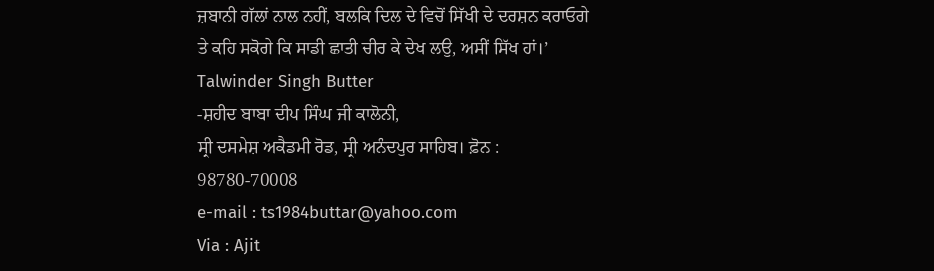ਜ਼ਬਾਨੀ ਗੱਲਾਂ ਨਾਲ ਨਹੀਂ, ਬਲਕਿ ਦਿਲ ਦੇ ਵਿਚੋਂ ਸਿੱਖੀ ਦੇ ਦਰਸ਼ਨ ਕਰਾਓਗੇ ਤੇ ਕਹਿ ਸਕੋਗੇ ਕਿ ਸਾਡੀ ਛਾਤੀ ਚੀਰ ਕੇ ਦੇਖ ਲਉ, ਅਸੀਂ ਸਿੱਖ ਹਾਂ।’
Talwinder Singh Butter
-ਸ਼ਹੀਦ ਬਾਬਾ ਦੀਪ ਸਿੰਘ ਜੀ ਕਾਲੋਨੀ,
ਸ੍ਰੀ ਦਸਮੇਸ਼ ਅਕੈਡਮੀ ਰੋਡ, ਸ੍ਰੀ ਅਨੰਦਪੁਰ ਸਾਹਿਬ। ਫ਼ੋਨ : 98780-70008
e-mail : ts1984buttar@yahoo.com
Via : Ajit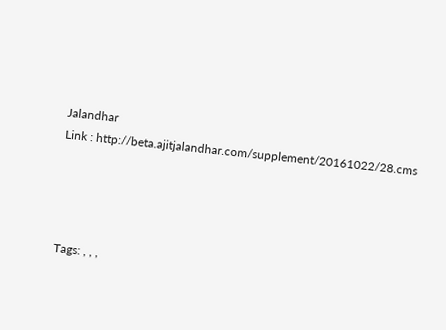Jalandhar
Link : http://beta.ajitjalandhar.com/supplement/20161022/28.cms




Tags: , , ,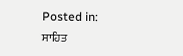Posted in: ਸਾਹਿਤ